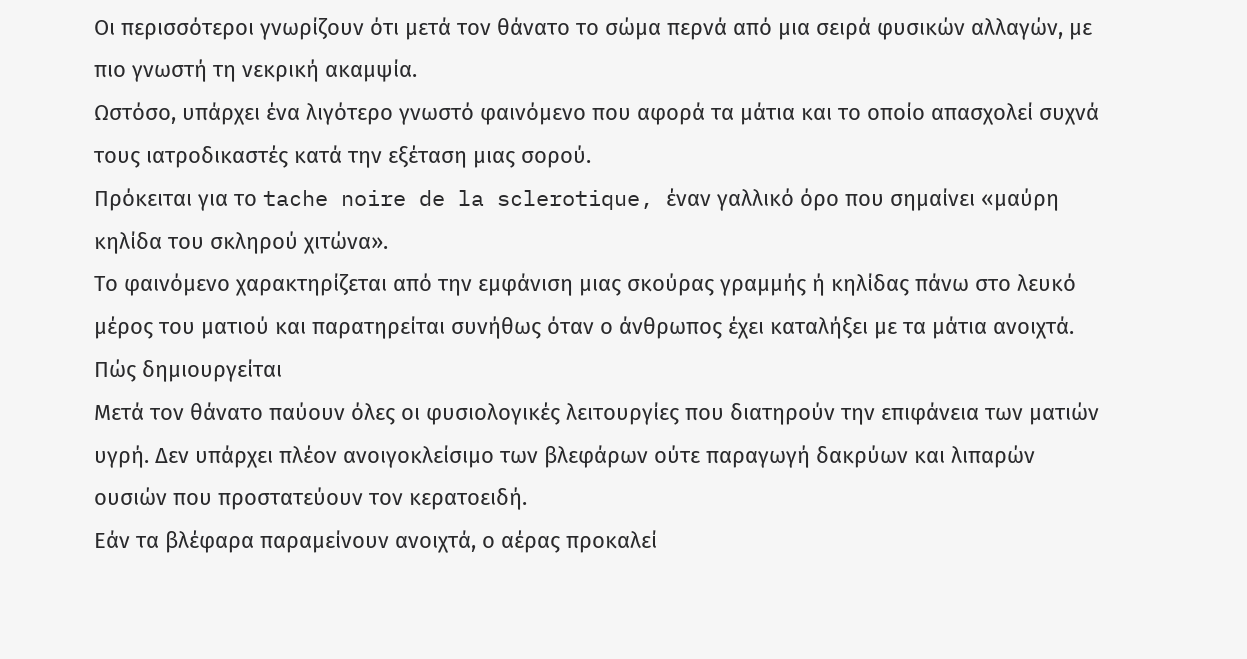Οι περισσότεροι γνωρίζουν ότι μετά τον θάνατο το σώμα περνά από μια σειρά φυσικών αλλαγών, με πιο γνωστή τη νεκρική ακαμψία.
Ωστόσο, υπάρχει ένα λιγότερο γνωστό φαινόμενο που αφορά τα μάτια και το οποίο απασχολεί συχνά τους ιατροδικαστές κατά την εξέταση μιας σορού.
Πρόκειται για το tache noire de la sclerotique, έναν γαλλικό όρο που σημαίνει «μαύρη κηλίδα του σκληρού χιτώνα».
Το φαινόμενο χαρακτηρίζεται από την εμφάνιση μιας σκούρας γραμμής ή κηλίδας πάνω στο λευκό μέρος του ματιού και παρατηρείται συνήθως όταν ο άνθρωπος έχει καταλήξει με τα μάτια ανοιχτά.
Πώς δημιουργείται
Μετά τον θάνατο παύουν όλες οι φυσιολογικές λειτουργίες που διατηρούν την επιφάνεια των ματιών υγρή. Δεν υπάρχει πλέον ανοιγοκλείσιμο των βλεφάρων ούτε παραγωγή δακρύων και λιπαρών ουσιών που προστατεύουν τον κερατοειδή.
Εάν τα βλέφαρα παραμείνουν ανοιχτά, ο αέρας προκαλεί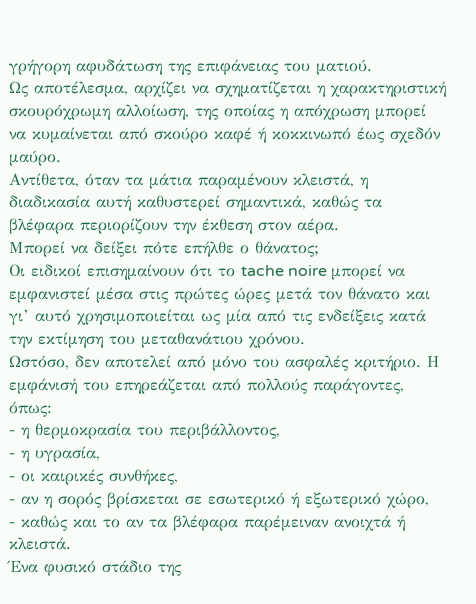γρήγορη αφυδάτωση της επιφάνειας του ματιού.
Ως αποτέλεσμα, αρχίζει να σχηματίζεται η χαρακτηριστική σκουρόχρωμη αλλοίωση, της οποίας η απόχρωση μπορεί να κυμαίνεται από σκούρο καφέ ή κοκκινωπό έως σχεδόν μαύρο.
Αντίθετα, όταν τα μάτια παραμένουν κλειστά, η διαδικασία αυτή καθυστερεί σημαντικά, καθώς τα βλέφαρα περιορίζουν την έκθεση στον αέρα.
Μπορεί να δείξει πότε επήλθε ο θάνατος;
Οι ειδικοί επισημαίνουν ότι το tache noire μπορεί να εμφανιστεί μέσα στις πρώτες ώρες μετά τον θάνατο και γι’ αυτό χρησιμοποιείται ως μία από τις ενδείξεις κατά την εκτίμηση του μεταθανάτιου χρόνου.
Ωστόσο, δεν αποτελεί από μόνο του ασφαλές κριτήριο. Η εμφάνισή του επηρεάζεται από πολλούς παράγοντες, όπως:
- η θερμοκρασία του περιβάλλοντος,
- η υγρασία,
- οι καιρικές συνθήκες,
- αν η σορός βρίσκεται σε εσωτερικό ή εξωτερικό χώρο,
- καθώς και το αν τα βλέφαρα παρέμειναν ανοιχτά ή κλειστά.
Ένα φυσικό στάδιο της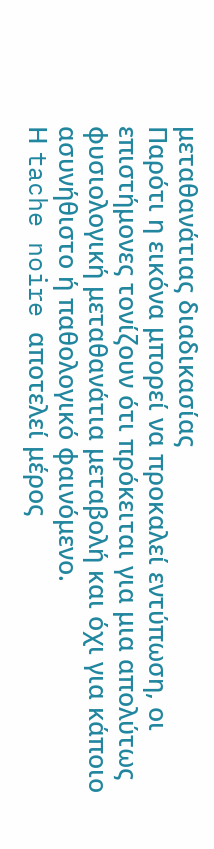μεταθανάτιας διαδικασίας
Παρότι η εικόνα μπορεί να προκαλεί εντύπωση, οι επιστήμονες τονίζουν ότι πρόκειται για μια απολύτως φυσιολογική μεταθανάτια μεταβολή και όχι για κάποιο ασυνήθιστο ή παθολογικό φαινόμενο.
Η tache noire αποτελεί μέρος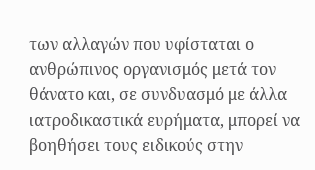των αλλαγών που υφίσταται ο ανθρώπινος οργανισμός μετά τον θάνατο και, σε συνδυασμό με άλλα ιατροδικαστικά ευρήματα, μπορεί να βοηθήσει τους ειδικούς στην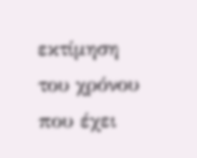εκτίμηση του χρόνου που έχει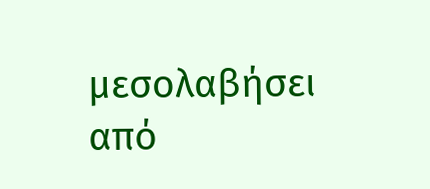μεσολαβήσει από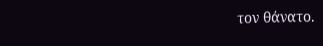τον θάνατο.